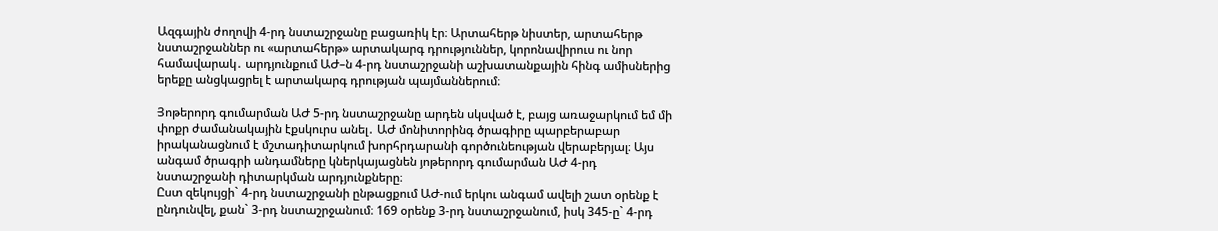Ազգային ժողովի 4-րդ նստաշրջանը բացառիկ էր։ Արտահերթ նիստեր, արտահերթ նստաշրջաններ ու «արտահերթ» արտակարգ դրություններ, կորոնավիրուս ու նոր համավարակ․ արդյունքում ԱԺ–ն 4-րդ նստաշրջանի աշխատանքային հինգ ամիսներից երեքը անցկացրել է արտակարգ դրության պայմաններում։

Յոթերորդ գումարման ԱԺ 5-րդ նստաշրջանը արդեն սկսված է, բայց առաջարկում եմ մի փոքր ժամանակային էքսկուրս անել․ ԱԺ մոնիտորինգ ծրագիրը պարբերաբար իրականացնում է մշտադիտարկում խորհրդարանի գործունեության վերաբերյալ։ Այս անգամ ծրագրի անդամները կներկայացնեն յոթերորդ գումարման ԱԺ 4-րդ նստաշրջանի դիտարկման արդյունքները։
Ըստ զեկույցի` 4-րդ նստաշրջանի ընթացքում ԱԺ-ում երկու անգամ ավելի շատ օրենք է ընդունվել, քան` 3-րդ նստաշրջանում։ 169 օրենք 3-րդ նստաշրջանում, իսկ 345-ը` 4-րդ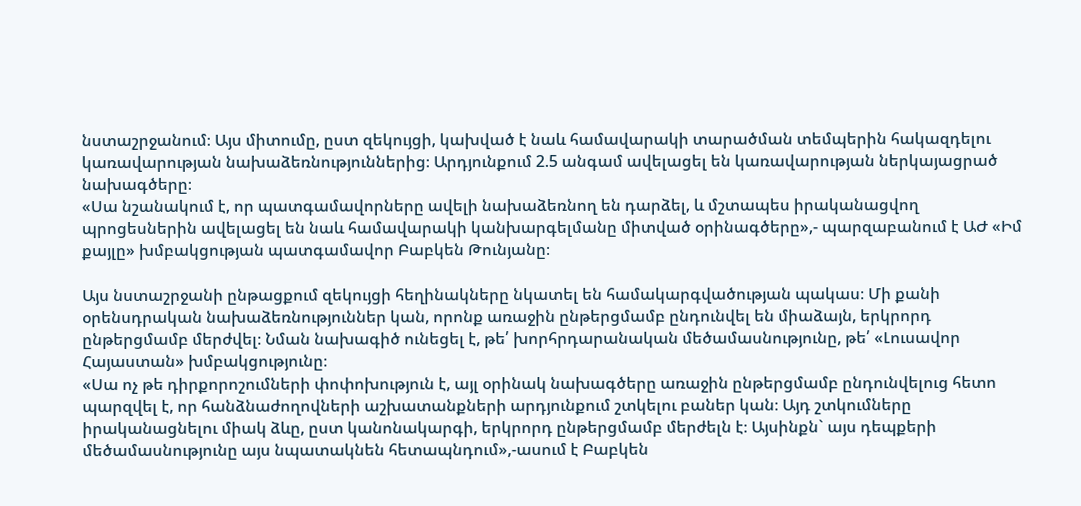նստաշրջանում։ Այս միտումը, ըստ զեկույցի, կախված է նաև համավարակի տարածման տեմպերին հակազդելու կառավարության նախաձեռնություններից։ Արդյունքում 2.5 անգամ ավելացել են կառավարության ներկայացրած նախագծերը։
«Սա նշանակում է, որ պատգամավորները ավելի նախաձեռնող են դարձել, և մշտապես իրականացվող պրոցեսներին ավելացել են նաև համավարակի կանխարգելմանը միտված օրինագծերը»,- պարզաբանում է ԱԺ «Իմ քայլը» խմբակցության պատգամավոր Բաբկեն Թունյանը։

Այս նստաշրջանի ընթացքում զեկույցի հեղինակները նկատել են համակարգվածության պակաս։ Մի քանի օրենսդրական նախաձեռնություններ կան, որոնք առաջին ընթերցմամբ ընդունվել են միաձայն, երկրորդ ընթերցմամբ մերժվել։ Նման նախագիծ ունեցել է, թե՛ խորհրդարանական մեծամասնությունը, թե՛ «Լուսավոր Հայաստան» խմբակցությունը։
«Սա ոչ թե դիրքորոշումների փոփոխություն է, այլ օրինակ նախագծերը առաջին ընթերցմամբ ընդունվելուց հետո պարզվել է, որ հանձնաժողովների աշխատանքների արդյունքում շտկելու բաներ կան։ Այդ շտկումները իրականացնելու միակ ձևը, ըստ կանոնակարգի, երկրորդ ընթերցմամբ մերժելն է։ Այսինքն` այս դեպքերի մեծամասնությունը այս նպատակնեն հետապնդում»,-ասում է Բաբկեն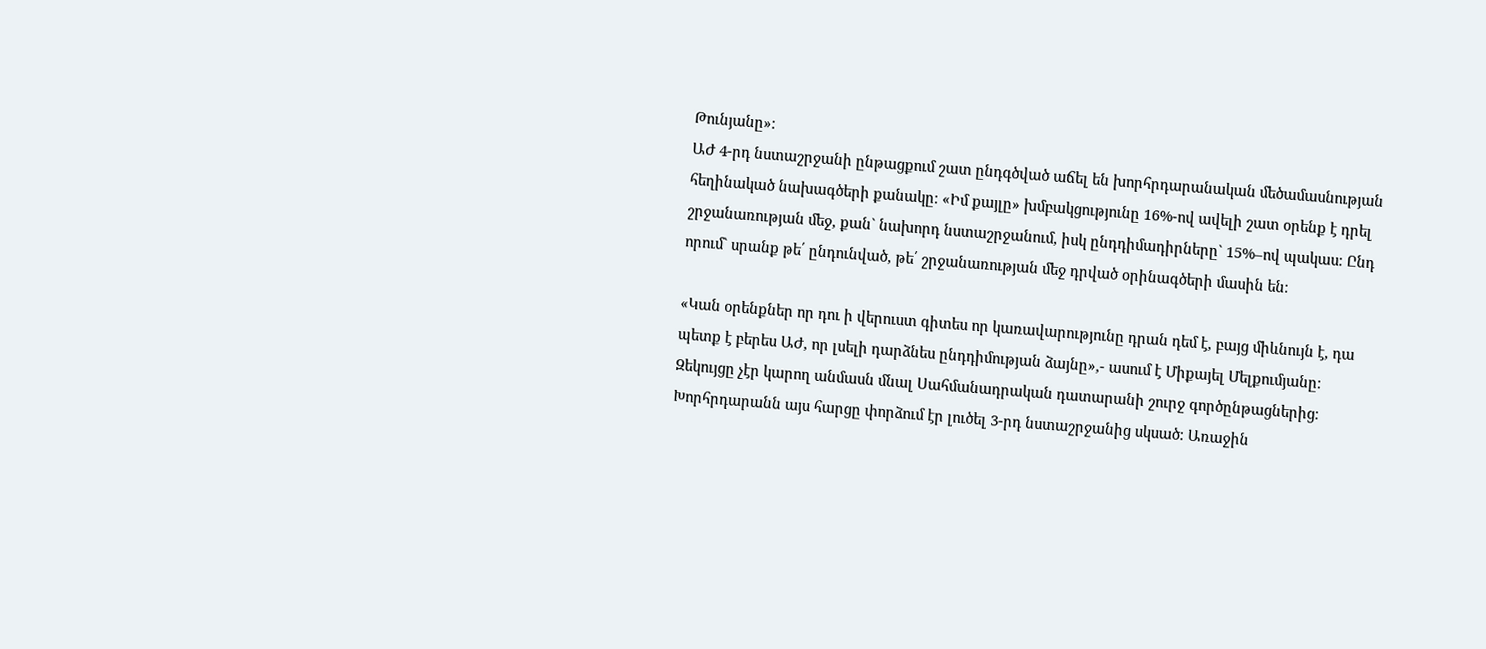Թունյանը»։
ԱԺ 4-րդ նստաշրջանի ընթացքում շատ ընդգծված աճել են խորհրդարանական մեծամասնության հեղինակած նախագծերի քանակը։ «Իմ քայլը» խմբակցությունը 16%-ով ավելի շատ օրենք է դրել շրջանառության մեջ, քան` նախորդ նստաշրջանում, իսկ ընդդիմադիրները` 15%–ով պակաս։ Ընդ որում` սրանք թե՛ ընդունված, թե՛ շրջանառության մեջ դրված օրինագծերի մասին են։

«Կան օրենքներ որ դու ի վերուստ գիտես որ կառավարությունը դրան դեմ է, բայց միևնույն է, դա պետք է բերես ԱԺ, որ լսելի դարձնես ընդդիմության ձայնը»,- ասում է Միքայել Մելքումյանը։
Զեկույցը չէր կարող անմասն մնալ Սահմանադրական դատարանի շուրջ գործընթացներից։ Խորհրդարանն այս հարցը փորձում էր լուծել 3-րդ նստաշրջանից սկսած։ Առաջին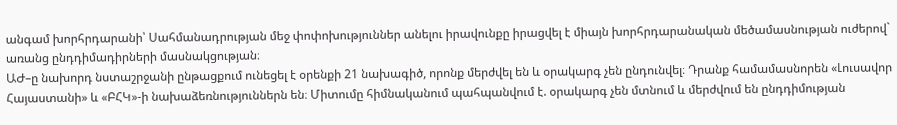անգամ խորհրդարանի՝ Սահմանադրության մեջ փոփոխություններ անելու իրավունքը իրացվել է միայն խորհրդարանական մեծամասնության ուժերով` առանց ընդդիմադիրների մասնակցության։
ԱԺ–ը նախորդ նստաշրջանի ընթացքում ունեցել է օրենքի 21 նախագիծ, որոնք մերժվել են և օրակարգ չեն ընդունվել։ Դրանք համամասնորեն «Լուսավոր Հայաստանի» և «ԲՀԿ»-ի նախաձեռնություններն են։ Միտումը հիմնականում պահպանվում է. օրակարգ չեն մտնում և մերժվում են ընդդիմության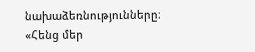նախաձեռնությունները։
«Հենց մեր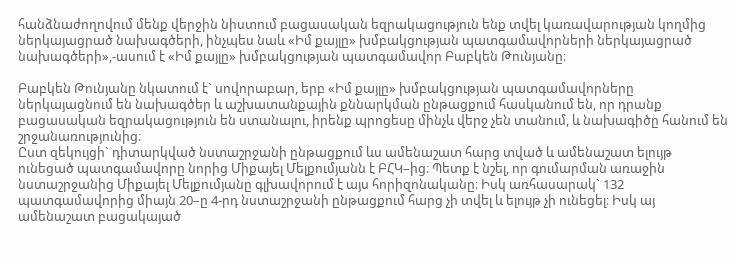հանձնաժողովում մենք վերջին նիստում բացասական եզրակացություն ենք տվել կառավարության կողմից ներկայացրած նախագծերի, ինչպես նաև «Իմ քայլը» խմբակցության պատգամավորների ներկայացրած նախագծերի»,-ասում է «Իմ քայլը» խմբակցության պատգամավոր Բաբկեն Թունյանը։

Բաբկեն Թունյանը նկատում է` սովորաբար, երբ «Իմ քայլը» խմբակցության պատգամավորները ներկայացնում են նախագծեր և աշխատանքային քննարկման ընթացքում հասկանում են, որ դրանք բացասական եզրակացություն են ստանալու, իրենք պրոցեսը մինչև վերջ չեն տանում, և նախագիծը հանում են շրջանառությունից։
Ըստ զեկույցի` դիտարկված նստաշրջանի ընթացքում ևս ամենաշատ հարց տված և ամենաշատ ելույթ ունեցած պատգամավորը նորից Միքայել Մելքումյանն է ԲՀԿ–ից։ Պետք է նշել, որ գումարման առաջին նստաշրջանից Միքայել Մելքումյանը գլխավորում է այս հորիզոնականը։ Իսկ առհասարակ` 132 պատգամավորից միայն 20–ը 4-րդ նստաշրջանի ընթացքում հարց չի տվել և ելույթ չի ունեցել։ Իսկ այ ամենաշատ բացակայած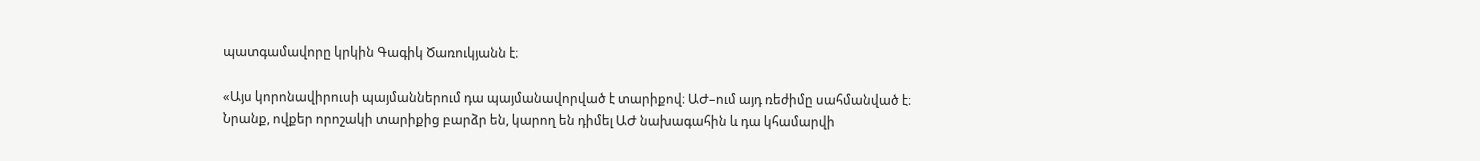պատգամավորը կրկին Գագիկ Ծառուկյանն է։

«Այս կորոնավիրուսի պայմաններում դա պայմանավորված է տարիքով։ ԱԺ–ում այդ ռեժիմը սահմանված է։ Նրանք, ովքեր որոշակի տարիքից բարձր են, կարող են դիմել ԱԺ նախագահին և դա կհամարվի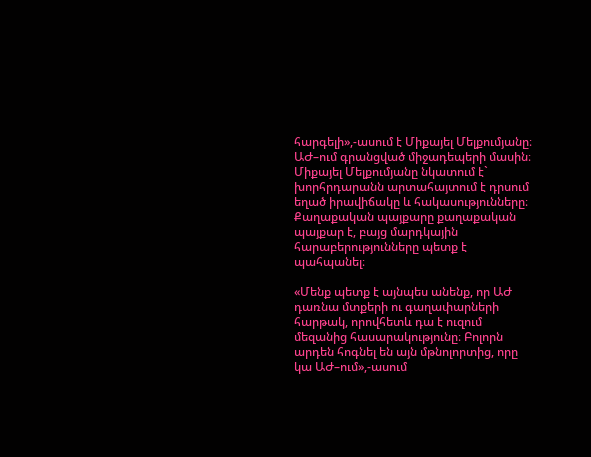հարգելի»,-ասում է Միքայել Մելքումյանը։
ԱԺ–ում գրանցված միջադեպերի մասին։ Միքայել Մելքումյանը նկատում է` խորհրդարանն արտահայտում է դրսում եղած իրավիճակը և հակասությունները։ Քաղաքական պայքարը քաղաքական պայքար է, բայց մարդկային հարաբերությունները պետք է պահպանել։

«Մենք պետք է այնպես անենք, որ ԱԺ դառնա մտքերի ու գաղափարների հարթակ, որովհետև դա է ուզում մեզանից հասարակությունը։ Բոլորն արդեն հոգնել են այն մթնոլորտից, որը կա ԱԺ–ում»,-ասում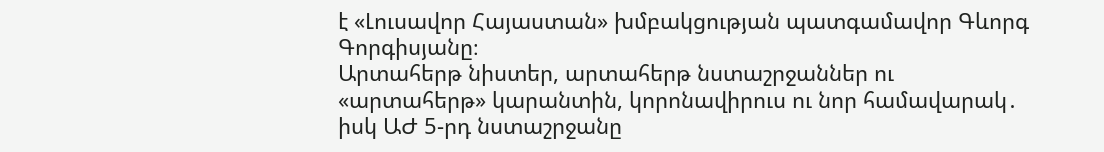է «Լուսավոր Հայաստան» խմբակցության պատգամավոր Գևորգ Գորգիսյանը։
Արտահերթ նիստեր, արտահերթ նստաշրջաններ ու «արտահերթ» կարանտին, կորոնավիրուս ու նոր համավարակ․ իսկ ԱԺ 5-րդ նստաշրջանը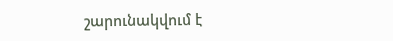շարունակվում է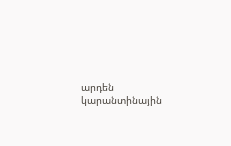արդեն կարանտինային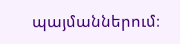պայմաններում։